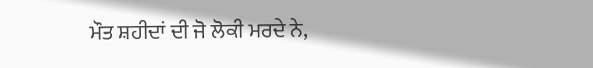ਮੌਤ ਸ਼ਹੀਦਾਂ ਦੀ ਜੋ ਲੋਕੀ ਮਰਦੇ ਨੇ,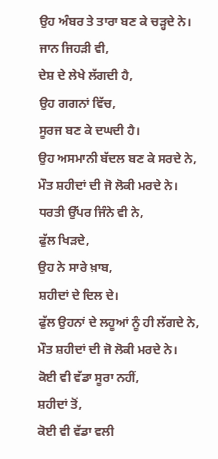ਉਹ ਅੰਬਰ ਤੇ ਤਾਰਾ ਬਣ ਕੇ ਚੜ੍ਹਦੇ ਨੇ।
ਜਾਨ ਜਿਹੜੀ ਵੀ,
ਦੇਸ਼ ਦੇ ਲੇਖੇ ਲੱਗਦੀ ਹੈ,
ਉਹ ਗਗਨਾਂ ਵਿੱਚ,
ਸੂਰਜ ਬਣ ਕੇ ਦਘਦੀ ਹੈ।
ਉਹ ਅਸਮਾਨੀ ਬੱਦਲ ਬਣ ਕੇ ਸਰਦੇ ਨੇ,
ਮੌਤ ਸ਼ਹੀਦਾਂ ਦੀ ਜੋ ਲੋਕੀ ਮਰਦੇ ਨੇ।
ਧਰਤੀ ਉੱਪਰ ਜਿੰਨੇ ਵੀ ਨੇ,
ਫੁੱਲ ਖਿੜਦੇ,
ਉਹ ਨੇ ਸਾਰੇ ਖ਼ਾਬ,
ਸ਼ਹੀਦਾਂ ਦੇ ਦਿਲ ਦੇ।
ਫੁੱਲ ਉਹਨਾਂ ਦੇ ਲਹੂਆਂ ਨੂੰ ਹੀ ਲੱਗਦੇ ਨੇ,
ਮੌਤ ਸ਼ਹੀਦਾਂ ਦੀ ਜੋ ਲੋਕੀ ਮਰਦੇ ਨੇ।
ਕੋਈ ਵੀ ਵੱਡਾ ਸੂਰਾ ਨਹੀਂ,
ਸ਼ਹੀਦਾਂ ਤੋਂ,
ਕੋਈ ਵੀ ਵੱਡਾ ਵਲੀ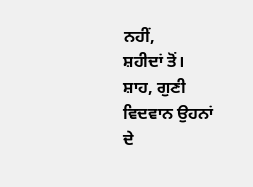ਨਹੀਂ,
ਸ਼ਹੀਦਾਂ ਤੋਂ।
ਸ਼ਾਹ, ਗੁਣੀ ਵਿਦਵਾਨ ਉਹਨਾਂ ਦੇ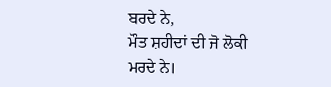ਬਰਦੇ ਨੇ,
ਮੌਤ ਸ਼ਹੀਦਾਂ ਦੀ ਜੋ ਲੋਕੀ ਮਰਦੇ ਨੇ।